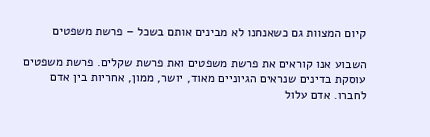קיום המצוות גם כשאנחנו לא מבינים אותם בשכל – פרשת משפטים

השבוע אנו קוראים את פרשת משפטים ואת פרשת שקלים. פרשת משפטים עוסקת בדינים שנראים הגיוניים מאוד, יושר, ממון, אחריות בין אדם לחברו. אדם עלול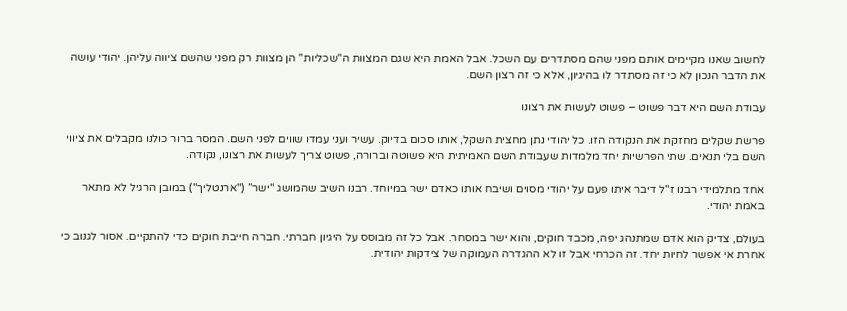לחשוב שאנו מקיימים אותם מפני שהם מסתדרים עם השכל. אבל האמת היא שגם המצוות ה"שכליות" הן מצוות רק מפני שהשם ציווה עליהן. יהודי עושה את הדבר הנכון לא כי זה מסתדר לו בהיגיון, אלא כי זה רצון השם.

עבודת השם היא דבר פשוט – פשוט לעשות את רצונו

פרשת שקלים מחזקת את הנקודה הזו. כל יהודי נתן מחצית השקל, אותו סכום בדיוק. עשיר ועני עמדו שווים לפני השם. המסר ברור כולנו מקבלים את ציווי השם בלי תנאים. שתי הפרשיות יחד מלמדות שעבודת השם האמיתית היא פשוטה וברורה, פשוט צריך לעשות את רצונו, נקודה.

אחד מתלמידי רבנו ז"ל דיבר איתו פעם על יהודי מסוים ושיבח אותו כאדם ישר במיוחד. רבנו השיב שהמושג "ישר” ("ארנטליך") במובן הרגיל לא מתאר באמת יהודי.

בעולם, צדיק הוא אדם שמתנהג יפה, מכבד חוקים, והוא ישר במסחר. אבל כל זה מבוסס על היגיון חברתי. חברה חייבת חוקים כדי להתקיים. אסור לגנוב כי אחרת אי אפשר לחיות יחד. זה הכרחי אבל זו לא ההגדרה העמוקה של צידקות יהודית.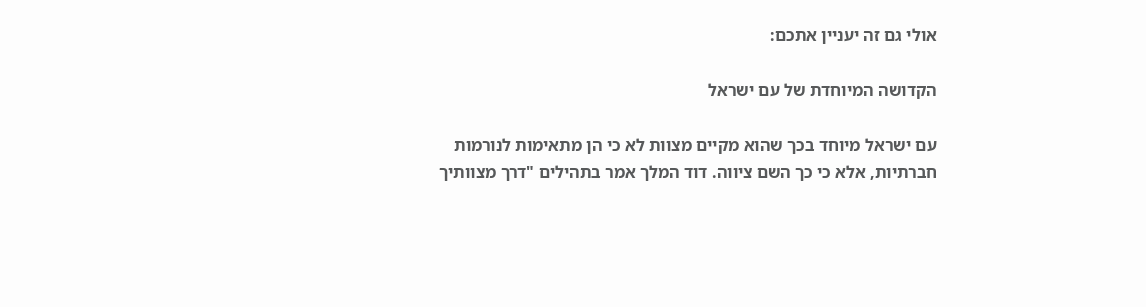אולי גם זה יעניין אתכם:

הקדושה המיוחדת של עם ישראל

עם ישראל מיוחד בכך שהוא מקיים מצוות לא כי הן מתאימות לנורמות חברתיות, אלא כי כך השם ציווה. דוד המלך אמר בתהילים "דרך מצוותיך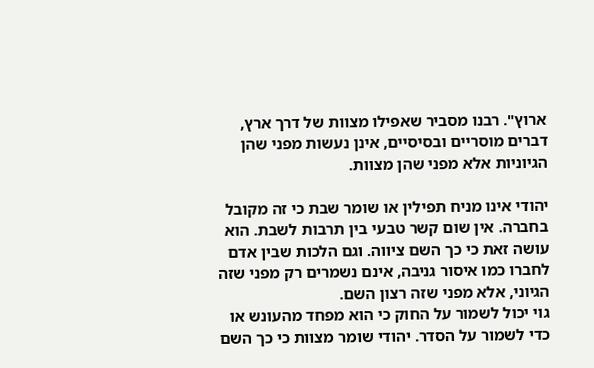ארוץ". רבנו מסביר שאפילו מצוות של דרך ארץ, דברים מוסריים ובסיסיים, אינן נעשות מפני שהן הגיוניות אלא מפני שהן מצוות.

יהודי אינו מניח תפילין או שומר שבת כי זה מקובל בחברה. אין שום קשר טבעי בין תרבות לשבת. הוא עושה זאת כי כך השם ציווה. וגם הלכות שבין אדם לחברו כמו איסור גניבה, אינם נשמרים רק מפני שזה הגיוני, אלא מפני שזה רצון השם.
גוי יכול לשמור על החוק כי הוא מפחד מהעונש או כדי לשמור על הסדר. יהודי שומר מצוות כי כך השם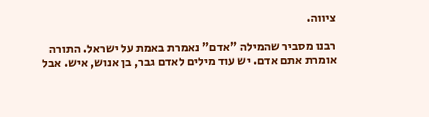ציווה.

רבנו מסביר שהמילה "אדם" נאמרת באמת על ישראל. התורה אומרת אתם אדם. יש עוד מילים לאדם גבר, בן אנוש, איש. אבל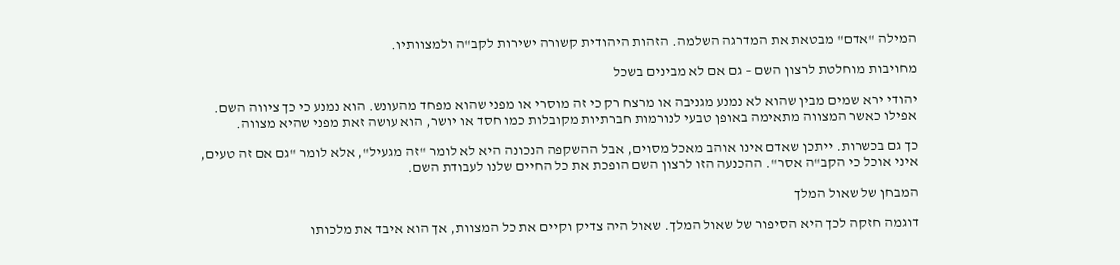המילה "אדם" מבטאת את המדרגה השלמה. הזהות היהודית קשורה ישירות לקב"ה ולמצוותיו.

מחויבות מוחלטת לרצון השם – גם אם לא מבינים בשכל

יהודי ירא שמים מבין שהוא לא נמנע מגניבה או מרצח רק כי זה מוסרי או מפני שהוא מפחד מהעונש. הוא נמנע כי כך ציווה השם. אפילו כאשר המצווה מתאימה באופן טבעי לנורמות חברתיות מקובלות כמו חסד או יושר, הוא עושה זאת מפני שהיא מצווה.

כך גם בכשרות. ייתכן שאדם אינו אוהב מאכל מסוים, אבל ההשקפה הנכונה היא לא לומר "זה מגעיל", אלא לומר "גם אם זה טעים, איני אוכל כי הקב"ה אסר". ההכנעה הזו לרצון השם הופכת את כל החיים שלנו לעבודת השם.

המבחן של שאול המלך

דוגמה חזקה לכך היא הסיפור של שאול המלך. שאול היה צדיק וקיים את כל המצוות, אך הוא איבד את מלכותו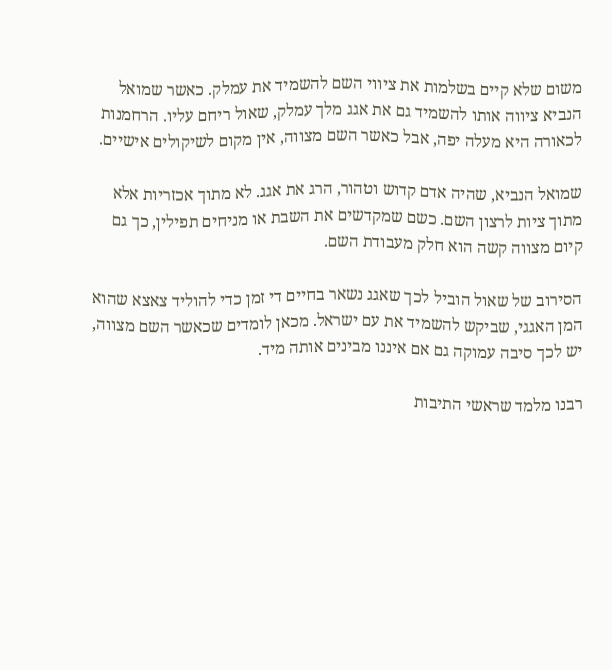משום שלא קיים בשלמות את ציווי השם להשמיד את עמלק. כאשר שמואל הנביא ציווה אותו להשמיד גם את אגג מלך עמלק, שאול ריחם עליו. הרחמנות לכאורה היא מעלה יפה, אבל כאשר השם מצווה, אין מקום לשיקולים אישיים.

שמואל הנביא, שהיה אדם קדוש וטהור, הרג את אגג. לא מתוך אכזריות אלא מתוך ציות לרצון השם. כשם שמקדשים את השבת או מניחים תפילין, כך גם קיום מצווה קשה הוא חלק מעבודת השם.

הסירוב של שאול הוביל לכך שאגג נשאר בחיים די זמן כדי להוליד צאצא שהוא המן האגגי, שביקש להשמיד את עם ישראל. מכאן לומדים שכאשר השם מצווה, יש לכך סיבה עמוקה גם אם איננו מבינים אותה מיד.

רבנו מלמד שראשי התיבות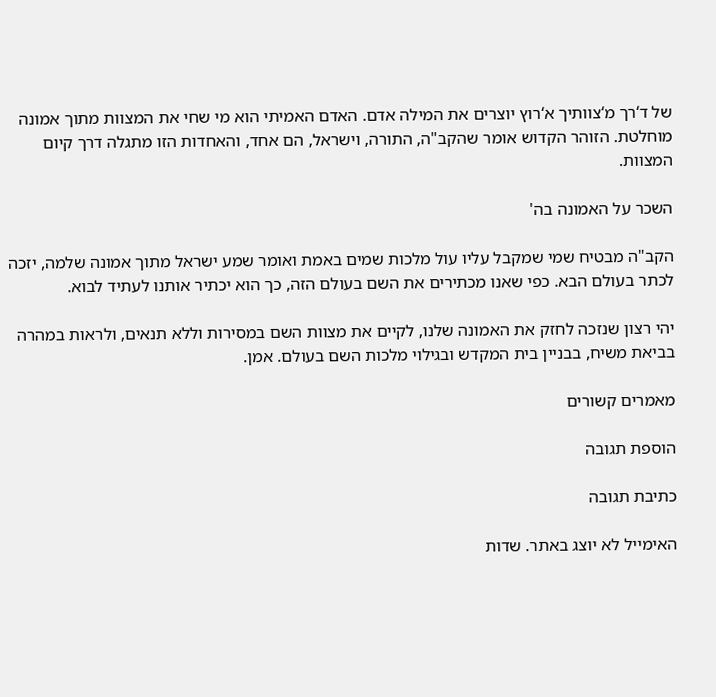של ד‘רך מ‘צוותיך א‘רוץ יוצרים את המילה אדם. האדם האמיתי הוא מי שחי את המצוות מתוך אמונה מוחלטת. הזוהר הקדוש אומר שהקב"ה, התורה, וישראל, הם אחד, והאחדות הזו מתגלה דרך קיום המצוות.

השכר על האמונה בה'

הקב"ה מבטיח שמי שמקבל עליו עול מלכות שמים באמת ואומר שמע ישראל מתוך אמונה שלמה, יזכה לכתר בעולם הבא. כפי שאנו מכתירים את השם בעולם הזה, כך הוא יכתיר אותנו לעתיד לבוא.

יהי רצון שנזכה לחזק את האמונה שלנו, לקיים את מצוות השם במסירות וללא תנאים, ולראות במהרה בביאת משיח, בבניין בית המקדש ובגילוי מלכות השם בעולם. אמן.

מאמרים קשורים

הוספת תגובה

כתיבת תגובה

האימייל לא יוצג באתר. שדות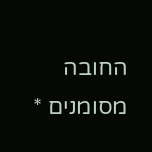החובה מסומנים *